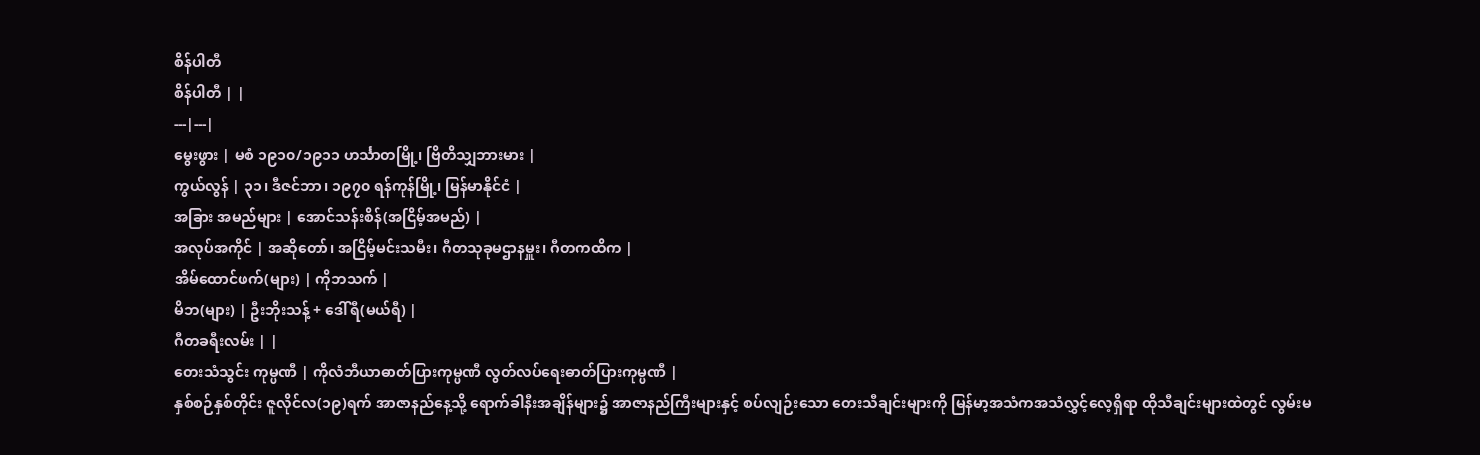စိန်ပါတီ
စိန်ပါတီ | |
---|---|
မွေးဖွား | မစံ ၁၉၁၀/၁၉၁၁ ဟင်္သာတမြို့၊ ဗြိတိသျှဘားမား |
ကွယ်လွန် | ၃၁၊ ဒီဇင်ဘာ၊ ၁၉၇၀ ရန်ကုန်မြို့၊ မြန်မာနိုင်ငံ |
အခြား အမည်များ | အောင်သန်းစိန်(အငြိမ့်အမည်) |
အလုပ်အကိုင် | အဆိုတော်၊ အငြိမ့်မင်းသမီး၊ ဂီတသုခုမဌာနမှူး၊ ဂီတကထိက |
အိမ်ထောင်ဖက်(များ) | ကိုဘသက် |
မိဘ(များ) | ဦးဘိုးသန့် + ဒေါ်ရီ(မယ်ရီ) |
ဂီတခရီးလမ်း | |
တေးသံသွင်း ကုမ္ပဏီ | ကိုလံဘီယာဓာတ်ပြားကုမ္ပဏီ လွတ်လပ်ရေးဓာတ်ပြားကုမ္ပဏီ |
နှစ်စဉ်နှစ်တိုင်း ဇူလိုင်လ(၁၉)ရက် အာဇာနည်နေ့သို့ ရောက်ခါနီးအချိန်များ၌ အာဇာနည်ကြီးများနှင့် စပ်လျဉ်းသော တေးသီချင်းများကို မြန်မာ့အသံကအသံလွှင့်လေ့ရှိရာ ထိုသီချင်းများထဲတွင် လွမ်းမ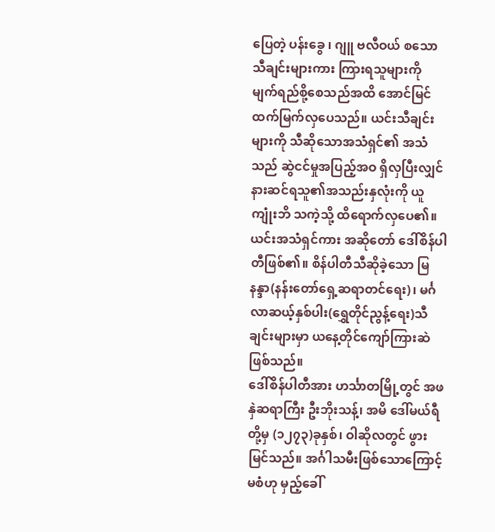ပြေတဲ့ ပန်းခွေ ၊ ဂျူ ဗလီဝယ် စသော သီချင်းများကား ကြားရသူများကို မျက်ရည်စို့စေသည်အထိ အောင်မြင်ထက်မြက်လှပေသည်။ ယင်းသီချင်းများကို သီဆိုသောအသံရှင်၏ အသံသည် ဆွဲငင်မှုအပြည့်အဝ ရှိလှပြီးလျှင် နားဆင်ရသူ၏အသည်းနှလုံးကို ယူကျုံးဘိ သကဲ့သို့ ထိရောက်လှပေ၏။ ယင်းအသံရှင်ကား အဆိုတော် ဒေါ်စိန်ပါတီဖြစ်၏။ စိန်ပါတီသီဆိုခဲ့သော မြနန္ဒာ(နန်းတော်ရှေ့ဆရာတင်ရေး)၊ မင်္ဂလာဆယ့်နှစ်ပါး(ရွှေတိုင်ညွန့်ရေး)သီချင်းများမှာ ယနေ့တိုင်ကျော်ကြားဆဲဖြစ်သည်။
ဒေါ်စိန်ပါတီအား ဟင်္သာတမြို့တွင် အဖ နှဲဆရာကြီး ဦးဘိုးသန့်၊ အမိ ဒေါ်မယ်ရီတို့မှ (၁၂၇၃)ခုနှစ်၊ ဝါဆိုလတွင် ဖွားမြင်သည်။ အင်္ဂါသမီးဖြစ်သောကြောင့် မစံဟု မှည့်ခေါ်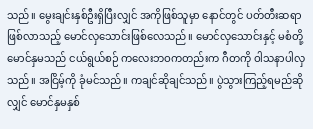သည်။ မွေးချင်းနှစ်ဦးရှိပြီးလျှင် အကိုဖြစ်သူမှာ နောင်တွင် ပတ်တီးဆရာဖြစ်လာသည့် မောင်လှသောင်းဖြစ်လေသည်။ မောင်လှသောင်းနှင့် မစံတို့မောင်နှမသည် ငယ်ရွယ်စဉ် ကလေးဘဝကတည်းက ဂီတကို ဝါသနာပါလှသည်။ အငြိမ့်ကို ခုံမင်သည်။ ကချင်ဆိုချင်သည်။ ပွဲသွားကြည့်ရမည်ဆိုလျှင် မောင်နှမနှစ်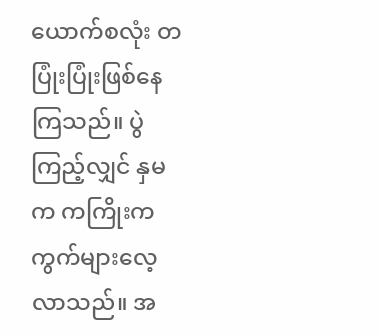ယောက်စလုံး တပြုံးပြုံးဖြစ်နေကြသည်။ ပွဲကြည့်လျှင် နှမက ကကြိုးကကွက်များလေ့လာသည်။ အ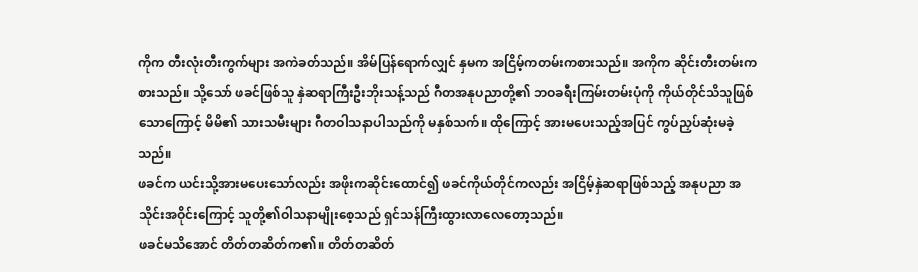ကိုက တီးလုံးတီးကွက်များ အကဲခတ်သည်။ အိမ်ပြန်ရောက်လျှင် နှမက အငြိမ့်ကတမ်းကစားသည်။ အကိုက ဆိုင်းတီးတမ်းကစားသည်။ သို့သော် ဖခင်ဖြစ်သူ နှဲဆရာကြီးဦးဘိုးသန့်သည် ဂီတအနုပညာတို့၏ ဘဝခရီးကြမ်းတမ်းပုံကို ကိုယ်တိုင်သိသူဖြစ်သောကြောင့် မိမိ၏ သားသမီးများ ဂီတဝါသနာပါသည်ကို မနှစ်သက်။ ထိုကြောင့် အားမပေးသည့်အပြင် ကွပ်ညှပ်ဆုံးမခဲ့သည်။
ဖခင်က ယင်းသို့အားမပေးသော်လည်း အဖိုးကဆိုင်းထောင်၍ ဖခင်ကိုယ်တိုင်ကလည်း အငြိမ့်နှဲဆရာဖြစ်သည့် အနုပညာ အသိုင်းအဝိုင်းကြောင့် သူတို့၏ဝါသနာမျိုးစေ့သည် ရှင်သန်ကြီးထွားလာလေတော့သည်။
ဖခင်မသိအောင် တိတ်တဆိတ်က၏။ တိတ်တဆိတ်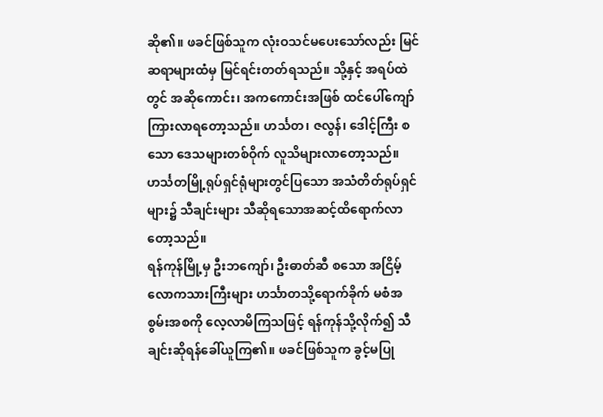ဆို၏။ ဖခင်ဖြစ်သူက လုံးဝသင်မပေးသော်လည်း မြင်ဆရာများထံမှ မြင်ရင်းတတ်ရသည်။ သို့နှင့် အရပ်ထဲတွင် အဆိုကောင်း၊ အကကောင်းအဖြစ် ထင်ပေါ်ကျော်ကြားလာရတော့သည်။ ဟင်္သတ၊ ဇလွန်၊ ဒေါင့်ကြီး စသော ဒေသများတစ်ဝိုက် လူသိများလာတော့သည်။ ဟင်္သတမြို့ရုပ်ရှင်ရုံများတွင်ပြသော အသံတိတ်ရုပ်ရှင်များ၌ သီချင်းများ သီဆိုရသောအဆင့်ထိရောက်လာတော့သည်။
ရန်ကုန်မြို့မှ ဦးဘကျော်၊ ဦးဓာတ်ဆီ စသော အငြိမ့် လောကသားကြီးများ ဟင်္သာတသို့ရောက်ခိုက် မစံအစွမ်းအစကို လေ့လာမိကြသဖြင့် ရန်ကုန်သို့လိုက်၍ သီချင်းဆိုရန်ခေါ်ယူကြ၏။ ဖခင်ဖြစ်သူက ခွင့်မပြု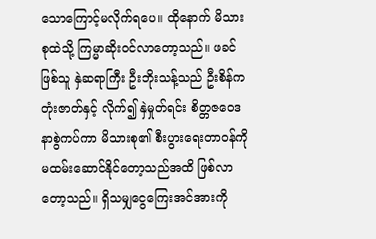သောကြောင့်မလိုက်ရပေ။ ထိုနောက် မိသားစုထဲသို့ ကြမ္မာဆိုးဝင်လာတော့သည်။ ဖခင်ဖြစ်သူ နှဲဆရာကြီး ဦးဘိုးသန့်သည် ဦးစိန်ကတုံးဇာတ်နှင့် လိုက်၍ နှဲမှုတ်ရင်း စိတ္တဇဝေဒနာစွဲကပ်ကာ မိသားစု၏ စီးပွားရေးတာဝန်ကို မထမ်းဆောင်နိုင်တော့သည်အထိ ဖြစ်လာတော့သည်။ ရှိသမျှငွေကြေးအင်အားကို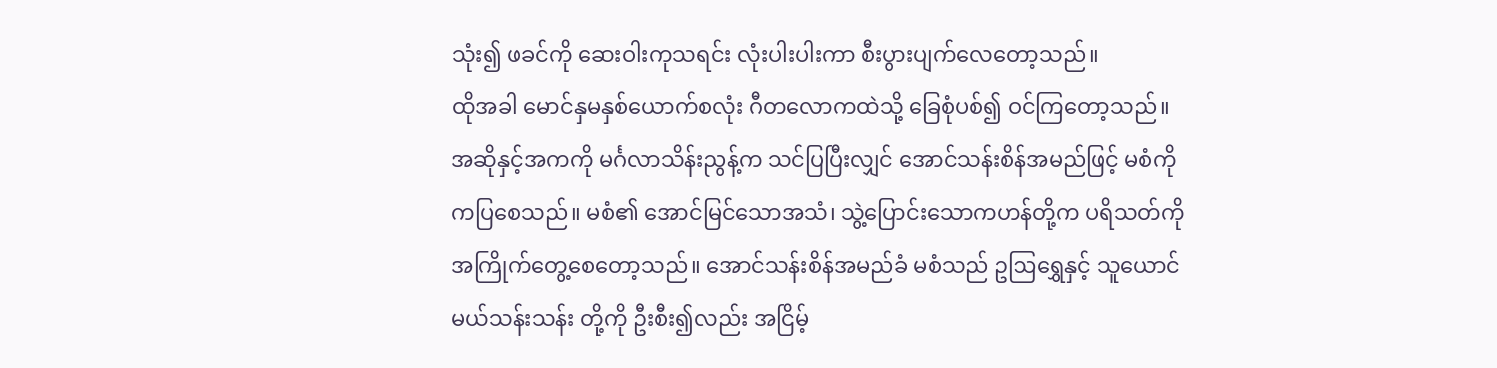သုံး၍ ဖခင်ကို ဆေးဝါးကုသရင်း လုံးပါးပါးကာ စီးပွားပျက်လေတော့သည်။
ထိုအခါ မောင်နှမနှစ်ယောက်စလုံး ဂီတလောကထဲသို့ ခြေစုံပစ်၍ ဝင်ကြတော့သည်။ အဆိုနှင့်အကကို မင်္ဂလာသိန်းညွန့်က သင်ပြပြီးလျှင် အောင်သန်းစိန်အမည်ဖြင့် မစံကိုကပြစေသည်။ မစံ၏ အောင်မြင်သောအသံ၊ သွဲ့ပြောင်းသောကဟန်တို့က ပရိသတ်ကို အကြိုက်တွေ့စေတော့သည်။ အောင်သန်းစိန်အမည်ခံ မစံသည် ဥဩရွှေနှင့် သူယောင်မယ်သန်းသန်း တို့ကို ဦးစီး၍လည်း အငြိမ့်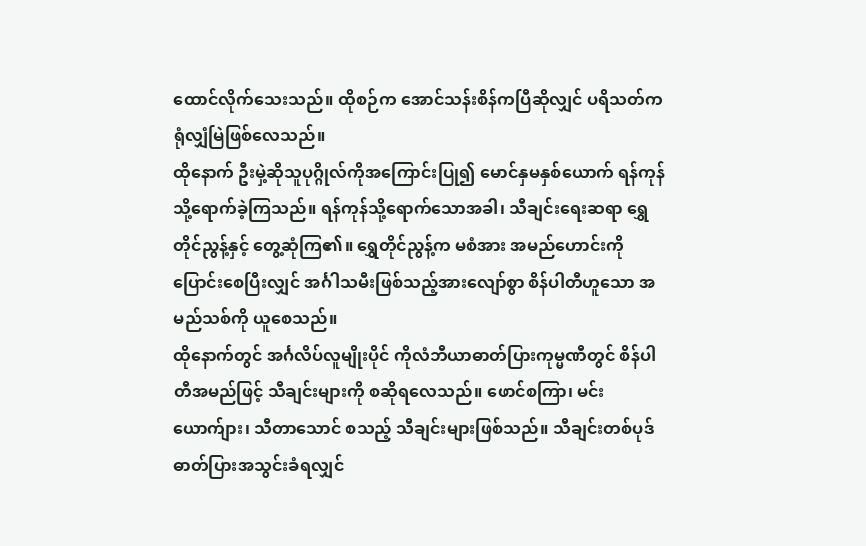ထောင်လိုက်သေးသည်။ ထိုစဉ်က အောင်သန်းစိန်ကပြီဆိုလျှင် ပရိသတ်က ရုံလျှံမြဲဖြစ်လေသည်။
ထိုနောက် ဦးမှဲ့ဆိုသူပုဂ္ဂိုလ်ကိုအကြောင်းပြု၍ မောင်နှမနှစ်ယောက် ရန်ကုန်သို့ရောက်ခဲ့ကြသည်။ ရန်ကုန်သို့ရောက်သောအခါ၊ သီချင်းရေးဆရာ ရွှေတိုင်ညွန့်နှင့် တွေ့ဆုံကြ၏။ ရွှေတိုင်ညွန့်က မစံအား အမည်ဟောင်းကိုပြောင်းစေပြီးလျှင် အင်္ဂါသမီးဖြစ်သည့်အားလျော်စွာ စိန်ပါတီဟူသော အမည်သစ်ကို ယူစေသည်။
ထိုနောက်တွင် အင်္ဂလိပ်လူမျိုးပိုင် ကိုလံဘီယာဓာတ်ပြားကုမ္မဏီတွင် စိန်ပါတီအမည်ဖြင့် သီချင်းများကို စဆိုရလေသည်။ ဖောင်စကြာ၊ မင်းယောက်ျား၊ သီတာသောင် စသည့် သီချင်းများဖြစ်သည်။ သီချင်းတစ်ပုဒ် ဓာတ်ပြားအသွင်းခံရလျှင်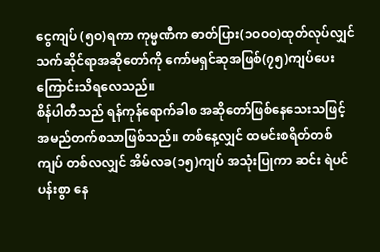ငွေကျပ် (၅ဝ)ရကာ ကုမ္မဏီက ဓာတ်ပြား(၁ဝဝဝ)ထုတ်လုပ်လျှင် သက်ဆိုင်ရာအဆိုတော်ကို ကော်မရှင်ဆုအဖြစ်(၇၅)ကျပ်ပေးကြောင်းသိရလေသည်။
စိန်ပါတီသည် ရန်ကုန်ရောက်ခါစ အဆိုတော်ဖြစ်နေသေးသဖြင့် အမည်တက်စသာဖြစ်သည်။ တစ်နေ့လျှင် ထမင်းစရိတ်တစ်ကျပ် တစ်လလျှင် အိမ်လခ(၁၅)ကျပ် အသုံးပြုကာ ဆင်း ရဲပင်ပန်းစွာ နေ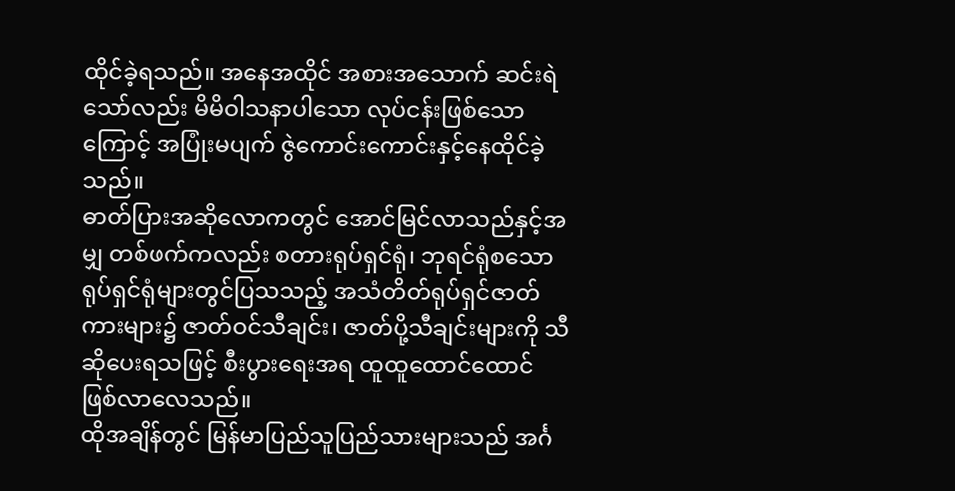ထိုင်ခဲ့ရသည်။ အနေအထိုင် အစားအသောက် ဆင်းရဲသော်လည်း မိမိဝါသနာပါသော လုပ်ငန်းဖြစ်သောကြောင့် အပြုံးမပျက် ဇွဲကောင်းကောင်းနှင့်နေထိုင်ခဲ့သည်။
ဓာတ်ပြားအဆိုလောကတွင် အောင်မြင်လာသည်နှင့်အမျှ တစ်ဖက်ကလည်း စတားရုပ်ရှင်ရုံ၊ ဘုရင်ရုံစသော ရုပ်ရှင်ရုံများတွင်ပြသသည့် အသံတိတ်ရုပ်ရှင်ဇာတ်ကားများ၌ ဇာတ်ဝင်သီချင်း၊ ဇာတ်ပို့သီချင်းများကို သီဆိုပေးရသဖြင့် စီးပွားရေးအရ ထူထူထောင်ထောင် ဖြစ်လာလေသည်။
ထိုအချိန်တွင် မြန်မာပြည်သူပြည်သားများသည် အင်္ဂ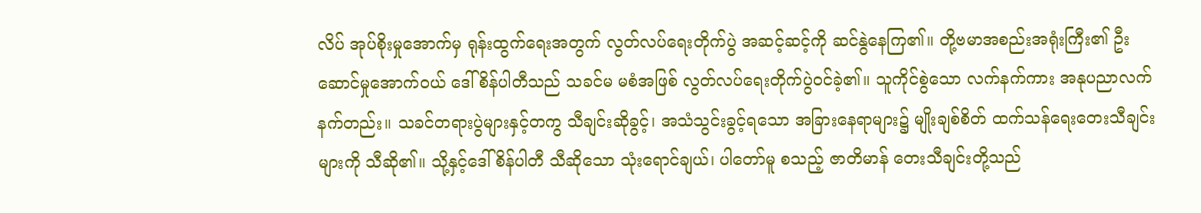လိပ် အုပ်စိုးမှုအောက်မှ ရုန်းထွက်ရေးအတွက် လွတ်လပ်ရေးတိုက်ပွဲ အဆင့်ဆင့်ကို ဆင်နွဲနေကြ၏။ တို့ဗမာအစည်းအရုံးကြီး၏ ဦးဆောင်မှုအောက်ဝယ် ဒေါ်စိန်ပါတီသည် သခင်မ မစံအဖြစ် လွတ်လပ်ရေးတိုက်ပွဲဝင်ခဲ့၏။ သူကိုင်စွဲသော လက်နက်ကား အနုပညာလက်နက်တည်း။ သခင်တရားပွဲများနှင့်တကွ သီချင်းဆိုခွင့်၊ အသံသွင်းခွင့်ရသော အခြားနေရာများ၌ မျိုးချစ်စိတ် ထက်သန်ရေးတေးသီချင်းများကို သီဆို၏။ သို့နှင့်ဒေါ်စိန်ပါတီ သီဆိုသော သုံးရောင်ချယ်၊ ပါတော်မူ စသည့် ဇာတိမာန် တေးသီချင်းတို့သည်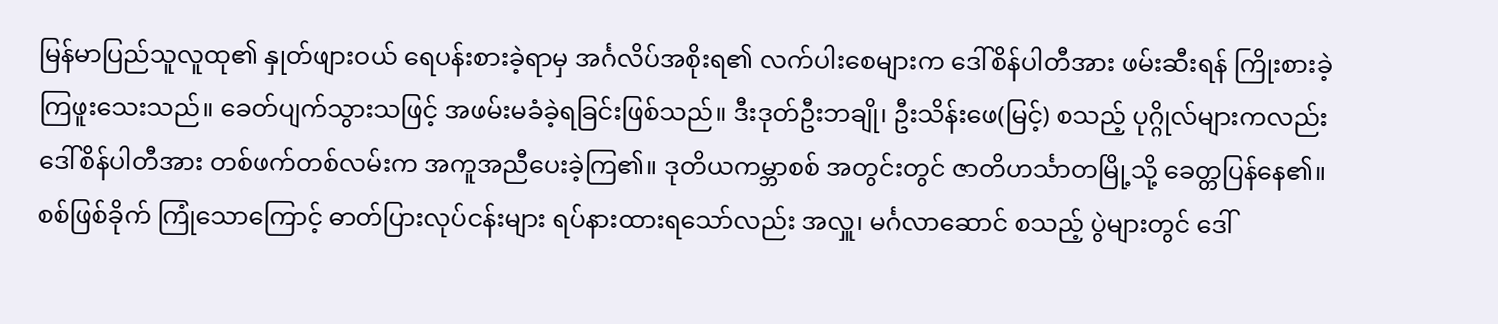မြန်မာပြည်သူလူထု၏ နှုတ်ဖျားဝယ် ရေပန်းစားခဲ့ရာမှ အင်္ဂလိပ်အစိုးရ၏ လက်ပါးစေများက ဒေါ်စိန်ပါတီအား ဖမ်းဆီးရန် ကြိုးစားခဲ့ကြဖူးသေးသည်။ ခေတ်ပျက်သွားသဖြင့် အဖမ်းမခံခဲ့ရခြင်းဖြစ်သည်။ ဒီးဒုတ်ဦးဘချို၊ ဦးသိန်းဖေ(မြင့်) စသည့် ပုဂ္ဂိုလ်များကလည်း ဒေါ်စိန်ပါတီအား တစ်ဖက်တစ်လမ်းက အကူအညီပေးခဲ့ကြ၏။ ဒုတိယကမ္ဘာစစ် အတွင်းတွင် ဇာတိဟင်္သာတမြို့သို့ ခေတ္တပြန်နေ၏။ စစ်ဖြစ်ခိုက် ကြုံသောကြောင့် ဓာတ်ပြားလုပ်ငန်းများ ရပ်နားထားရသော်လည်း အလှူ၊ မင်္ဂလာဆောင် စသည့် ပွဲများတွင် ဒေါ်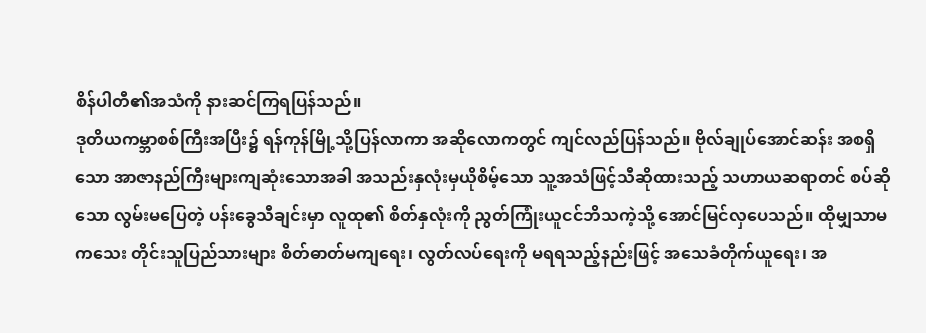စိန်ပါတီ၏အသံကို နားဆင်ကြရပြန်သည်။
ဒုတိယကမ္ဘာစစ်ကြီးအပြီး၌ ရန်ကုန်မြို့သို့ပြန်လာကာ အဆိုလောကတွင် ကျင်လည်ပြန်သည်။ ဗိုလ်ချုပ်အောင်ဆန်း အစရှိသော အာဇာနည်ကြီးများကျဆုံးသောအခါ အသည်းနှလုံးမှယိုစိမ့်သော သူ့အသံဖြင့်သီဆိုထားသည့် သဟာယဆရာတင် စပ်ဆိုသော လွမ်းမပြေတဲ့ ပန်းခွေသီချင်းမှာ လူထု၏ စိတ်နှလုံးကို ညွတ်ကြုံးယူငင်ဘိသကဲ့သို့ အောင်မြင်လှပေသည်။ ထိုမျှသာမကသေး တိုင်းသူပြည်သားများ စိတ်ဓာတ်မကျရေး၊ လွတ်လပ်ရေးကို မရရသည့်နည်းဖြင့် အသေခံတိုက်ယူရေး၊ အ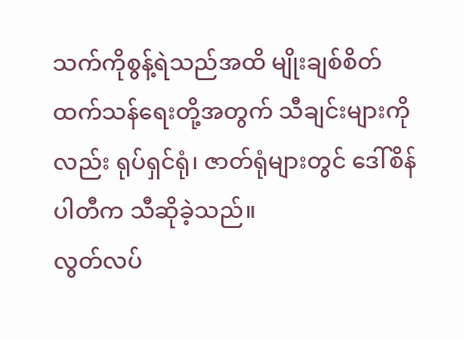သက်ကိုစွန့်ရဲသည်အထိ မျိုးချစ်စိတ်ထက်သန်ရေးတို့အတွက် သီချင်းများကိုလည်း ရုပ်ရှင်ရုံ၊ ဇာတ်ရုံများတွင် ဒေါ်စိန်ပါတီက သီဆိုခဲ့သည်။
လွတ်လပ်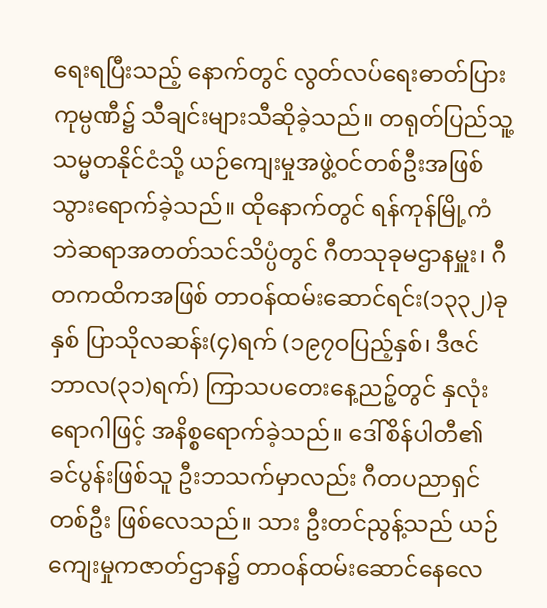ရေးရပြီးသည့် နောက်တွင် လွတ်လပ်ရေးဓာတ်ပြား ကုမ္ပဏီ၌ သီချင်းများသီဆိုခဲ့သည်။ တရုတ်ပြည်သူ့သမ္မတနိုင်ငံသို့ ယဉ်ကျေးမှုအဖွဲ့ဝင်တစ်ဦးအဖြစ် သွားရောက်ခဲ့သည်။ ထိုနောက်တွင် ရန်ကုန်မြို့ကံဘဲဆရာအတတ်သင်သိပ္ပံတွင် ဂီတသုခုမဌာနမှူး၊ ဂီတကထိကအဖြစ် တာဝန်ထမ်းဆောင်ရင်း(၁၃၃၂)ခုနှစ် ပြာသိုလဆန်း(၄)ရက် (၁၉၇ဝပြည့်နှစ်၊ ဒီဇင်ဘာလ(၃၁)ရက်) ကြာသပတေးနေ့ညဉ့်တွင် နှလုံးရောဂါဖြင့် အနိစ္စရောက်ခဲ့သည်။ ဒေါ်စိန်ပါတီ၏ခင်ပွန်းဖြစ်သူ ဦးဘသက်မှာလည်း ဂီတပညာရှင်တစ်ဦး ဖြစ်လေသည်။ သား ဦးတင်ညွန့်သည် ယဉ်ကျေးမှုကဇာတ်ဌာန၌ တာဝန်ထမ်းဆောင်နေလေ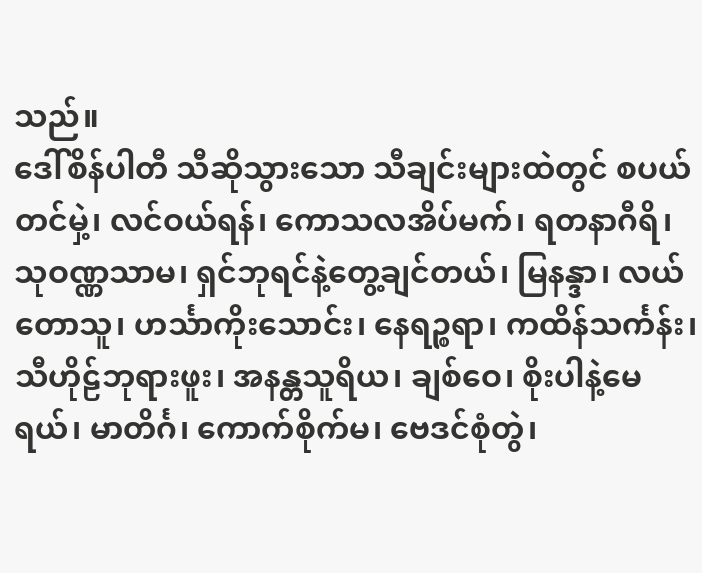သည်။
ဒေါ်စိန်ပါတီ သီဆိုသွားသော သီချင်းများထဲတွင် စပယ်တင်မှဲ့၊ လင်ဝယ်ရန်၊ ကောသလအိပ်မက်၊ ရတနာဂီရိ၊ သုဝဏ္ဏသာမ၊ ရှင်ဘုရင်နဲ့တွေ့ချင်တယ်၊ မြနန္ဒာ၊ လယ်တောသူ၊ ဟင်္သာကိုးသောင်း၊ နေရဉ္စရာ၊ ကထိန်သင်္ကန်း၊ သီဟိုဠ်ဘုရားဖူး၊ အနန္တသူရိယ၊ ချစ်ဝေ၊ စိုးပါနဲ့မေရယ်၊ မာတိင်္ဂ၊ ကောက်စိုက်မ၊ ဗေဒင်စုံတွဲ၊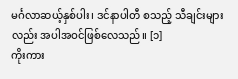မင်္ဂလာဆယ့်နှစ်ပါး၊ ဒင်နာပါတီ စသည့် သီချင်းများလည်း အပါအဝင်ဖြစ်လေသည်။ [၁]
ကိုးကား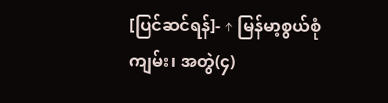[ပြင်ဆင်ရန်]- ↑ မြန်မာ့စွယ်စုံကျမ်း၊ အတွဲ(၄)